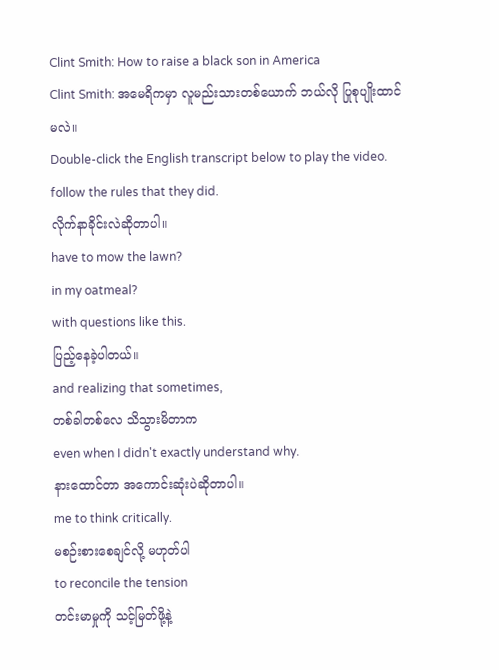Clint Smith: How to raise a black son in America
Clint Smith: အမေရိကမှာ လူမည်းသားတစ်ယောက် ဘယ်လို ပြုစုပျိုးထာင်မလဲ။
Double-click the English transcript below to play the video.
follow the rules that they did.
လိုက်နာခိုင်းလဲဆိုတာပါ။
have to mow the lawn?
in my oatmeal?
with questions like this.
ပြည့်နေခဲ့ပါတယ်။
and realizing that sometimes,
တစ်ခါတစ်လေ သိသွားမိတာက
even when I didn't exactly understand why.
နားထောင်တာ အကောင်းဆုံးပဲဆိုတာပါ။
me to think critically.
မစဉ်းစားစေချင်လို့ မဟုတ်ပါ
to reconcile the tension
တင်းမာမှုကို သင့်မြတ်ဖို့နဲ့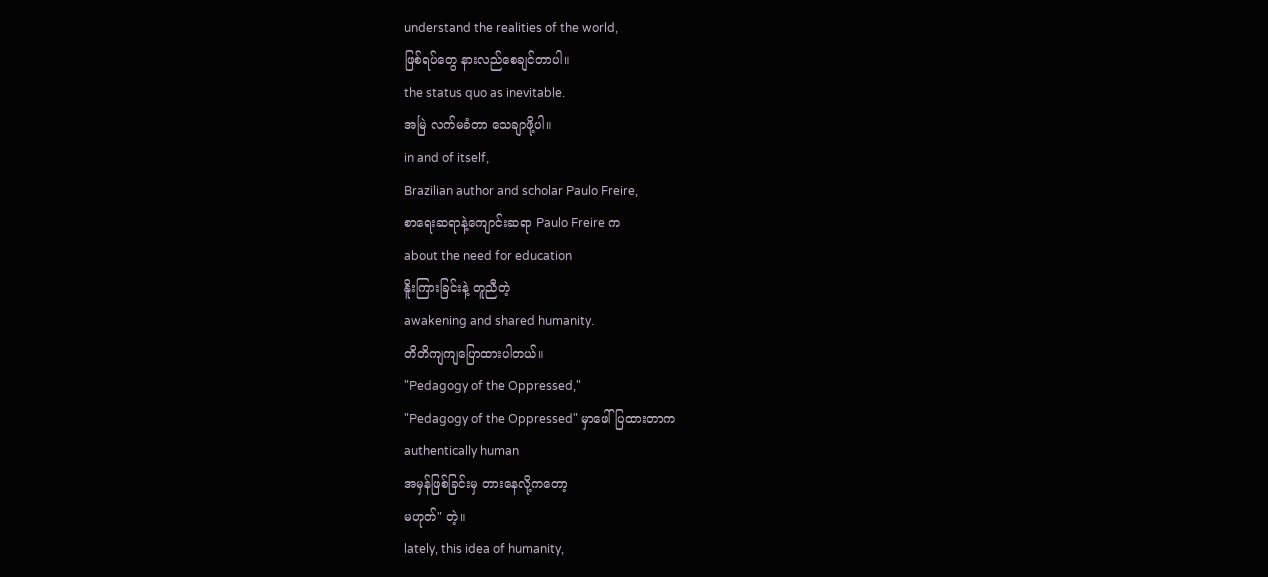understand the realities of the world,
ဖြစ်ရပ်တွေ နားလည်စေချင်တာပါ။
the status quo as inevitable.
အမြဲ လက်မခံတာ သေချာဖို့ပါ။
in and of itself,
Brazilian author and scholar Paulo Freire,
စာရေးဆရာနဲ့ကျောင်းဆရာ Paulo Freire က
about the need for education
နိူးကြားခြင်းနဲ့ တူညီတဲ့
awakening and shared humanity.
တိတိကျကျပြောထားပါတယ်။
"Pedagogy of the Oppressed,"
"Pedagogy of the Oppressed" မှာဖေါ်ပြထားတာက
authentically human
အမှန်ဖြစ်ခြင်းမှ တားနေလို့ကတော့
မဟုတ်" တဲ့။
lately, this idea of humanity,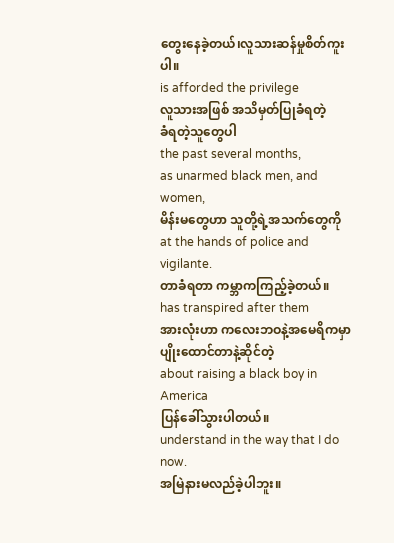တွေးနေခဲ့တယ်၊လူသားဆန်မှုစိတ်ကူးပါ။
is afforded the privilege
လူသားအဖြစ် အသိမှတ်ပြုခံရတဲ့
ခံရတဲ့သူတွေပါ
the past several months,
as unarmed black men, and women,
မိန်းမတွေဟာ သူတို့ရဲ့အသက်တွေကို
at the hands of police and vigilante.
တာခံရတာ ကမ္ဘာကကြည့်ခဲ့တယ်။
has transpired after them
အားလုံးဟာ ကလေးဘဝနဲ့အမေရိကမှာ
ပျိုးထောင်တာနဲ့ဆိုင်တဲ့
about raising a black boy in America
ပြန်ခေါ်သွားပါတယ်။
understand in the way that I do now.
အမြဲနားမလည်ခဲ့ပါဘူး။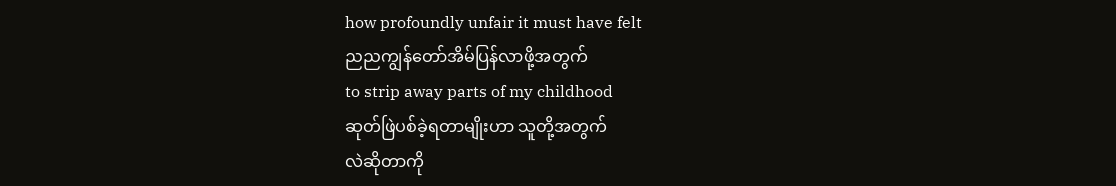how profoundly unfair it must have felt
ညညကျွန်တော်အိမ်ပြန်လာဖို့အတွက်
to strip away parts of my childhood
ဆုတ်ဖြဲပစ်ခဲ့ရတာမျိုးဟာ သူတို့အတွက်
လဲဆိုတာကို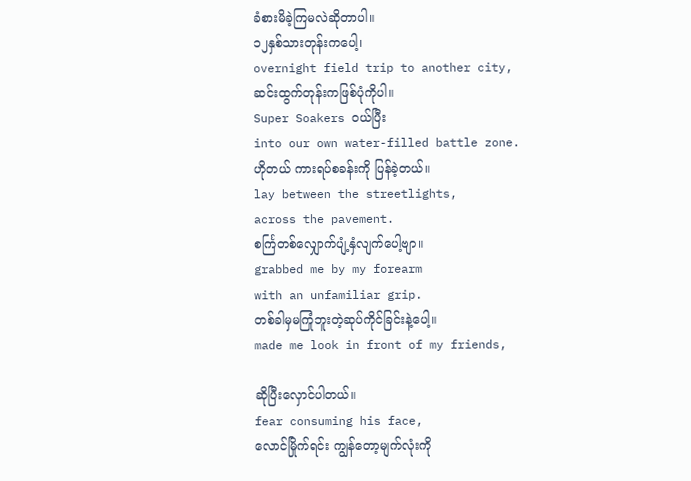ခံစားမိခဲ့ကြမလဲဆိုတာပါ။
၁၂နှစ်သားတုန်းကပေါ့၊
overnight field trip to another city,
ဆင်းထွက်တုန်းကဖြစ်ပုံကိုပါ။
Super Soakers ဝယ်ပြီး
into our own water-filled battle zone.
ဟိုတယ် ကားရပ်စခန်းကို ပြန်ခဲ့တယ်။
lay between the streetlights,
across the pavement.
စင်္ကြတစ်လျှောက်ပျံ့နှံလျက်ပေါ့ဗျာ။
grabbed me by my forearm
with an unfamiliar grip.
တစ်ခါမှမကြုံဘူးတဲ့ဆုပ်ကိုင်ခြင်းနဲ့ပေါ့။
made me look in front of my friends,

ဆိုပြီးလှောင်ပါတယ်။
fear consuming his face,
လောင်မြိုက်ရင်း ကျွန်တော့မျက်လုံးကို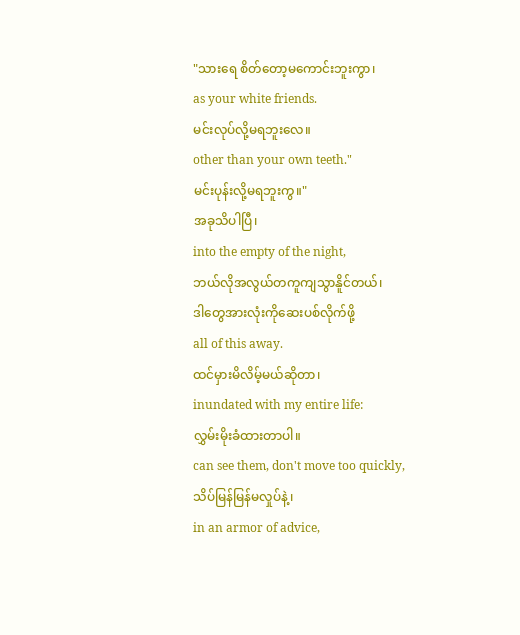"သားရေ စိတ်တော့မကောင်းဘူးကွာ၊
as your white friends.
မင်းလုပ်လို့မရဘူးလေ။
other than your own teeth."
မင်းပုန်းလို့မရဘူးကွ။"
အခုသိပါပြီ၊
into the empty of the night,
ဘယ်လိုအလွယ်တကူကျသွာနိူင်တယ်၊
ဒါတွေအားလုံးကိုဆေးပစ်လိုက်ဖို့
all of this away.
ထင်မှားမိလိမ့်မယ်ဆိုတာ၊
inundated with my entire life:
လွှမ်းမိုးခံထားတာပါ။
can see them, don't move too quickly,
သိပ်မြန်မြန်မလှုပ်နဲ့၊
in an armor of advice,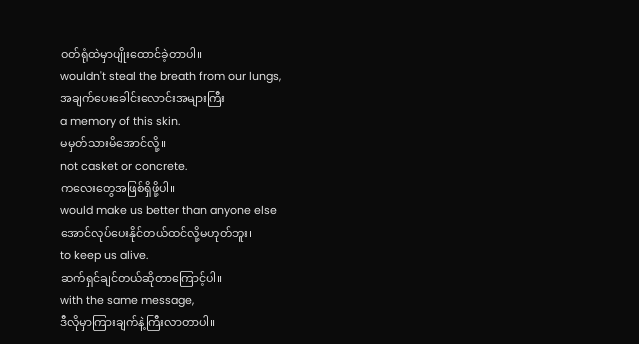ဝတ်ရုံထဲမှာပျိုးထောင်ခဲ့တာပါ။
wouldn't steal the breath from our lungs,
အချက်ပေးခေါင်းလောင်းအများကြီး
a memory of this skin.
မမှတ်သားမိအောင်လို့။
not casket or concrete.
ကလေးတွေအဖြစ်ရှိဖို့ပါ။
would make us better than anyone else
အောင်လုပ်ပေးနိုင်တယ်ထင်လို့မဟုတ်ဘူး၊
to keep us alive.
ဆက်ရှင်ချင်တယ်ဆိုတာကြောင့်ပါ။
with the same message,
ဒီလိုမှာကြားချက်နဲ့ကြီးလာတာပါ။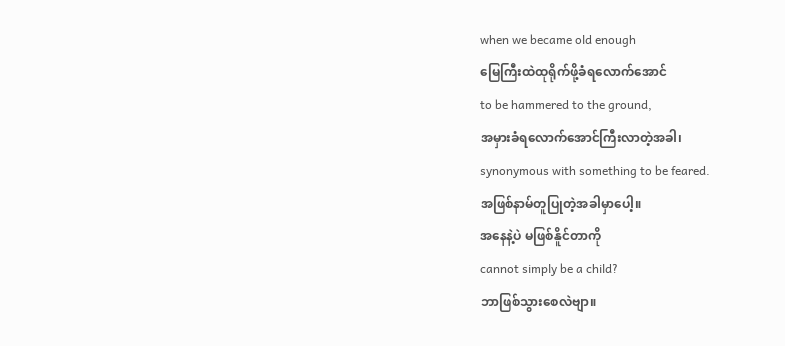when we became old enough
မြေကြီးထဲထုရိုက်ဖို့ခံရလောက်အောင်
to be hammered to the ground,
အမှားခံရလောက်အောင်ကြီးလာတဲ့အခါ၊
synonymous with something to be feared.
အဖြစ်နာမ်တူပြုတဲ့အခါမှာပေါ့။
အနေနဲ့ပဲ မဖြစ်နိူင်တာကို
cannot simply be a child?
ဘာဖြစ်သွားစေလဲဗျာ။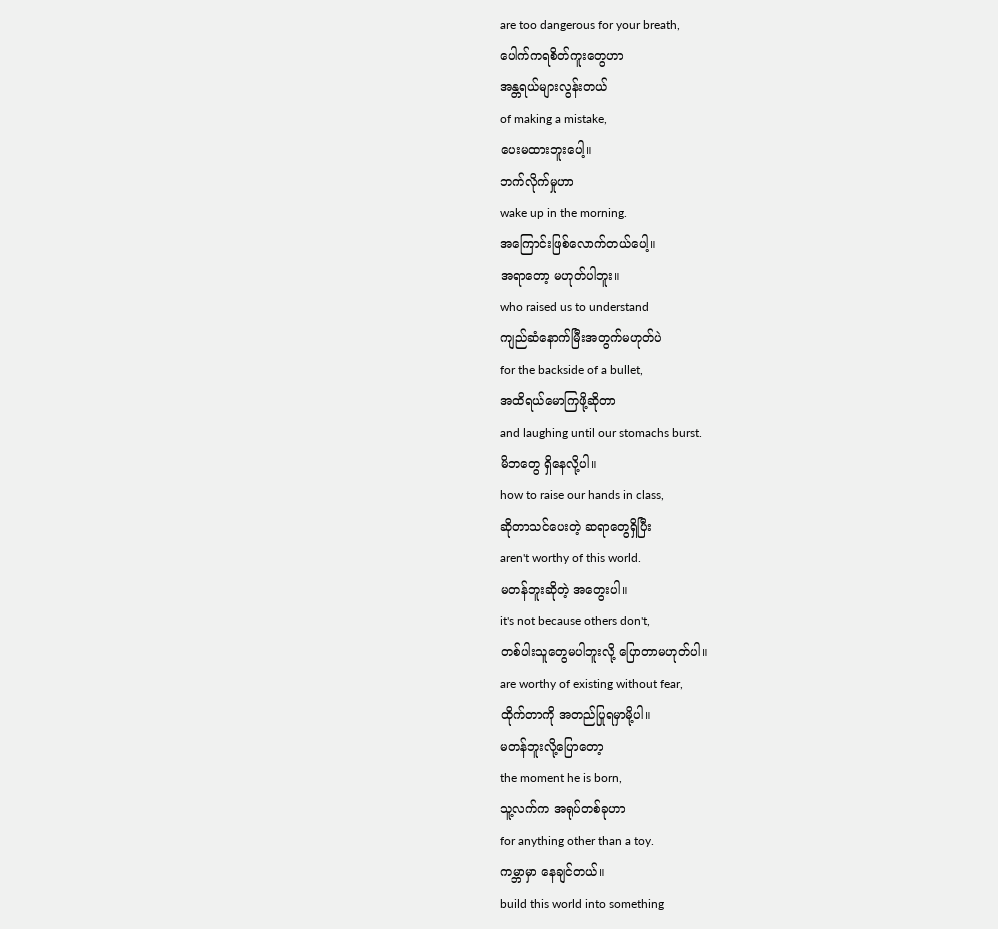are too dangerous for your breath,
ပေါက်ကရစိတ်ကူးတွေဟာ
အန္တရယ်များလွန်းတယ်
of making a mistake,
ပေးမထားဘူးပေါ့။
ဘက်လိုက်မှုဟာ
wake up in the morning.
အကြောင်းဖြစ်လောက်တယ်ပေါ့။
အရာတော့ မဟုတ်ပါဘူး။
who raised us to understand
ကျည်ဆံနောက်မြီးအတွက်မဟုတ်ပဲ
for the backside of a bullet,
အထိရယ်မောကြဖို့ဆိုတာ
and laughing until our stomachs burst.
မိဘတွေ ရှိနေလို့ပါ။
how to raise our hands in class,
ဆိုတာသင်ပေးတဲ့ ဆရာတွေရှိပြီး
aren't worthy of this world.
မတန်ဘူးဆိုတဲ့ အတွေးပါ။
it's not because others don't,
တစ်ပါးသူတွေမပါဘူးလို့ ပြောတာမဟုတ်ပါ။
are worthy of existing without fear,
ထိုက်တာကို အတည်ပြုရမှာမို့ပါ။
မတန်ဘူးလို့ပြောတော့
the moment he is born,
သူ့လက်က အရုပ်တစ်ခုဟာ
for anything other than a toy.
ကမ္ဘာမှာ နေချင်တယ်။
build this world into something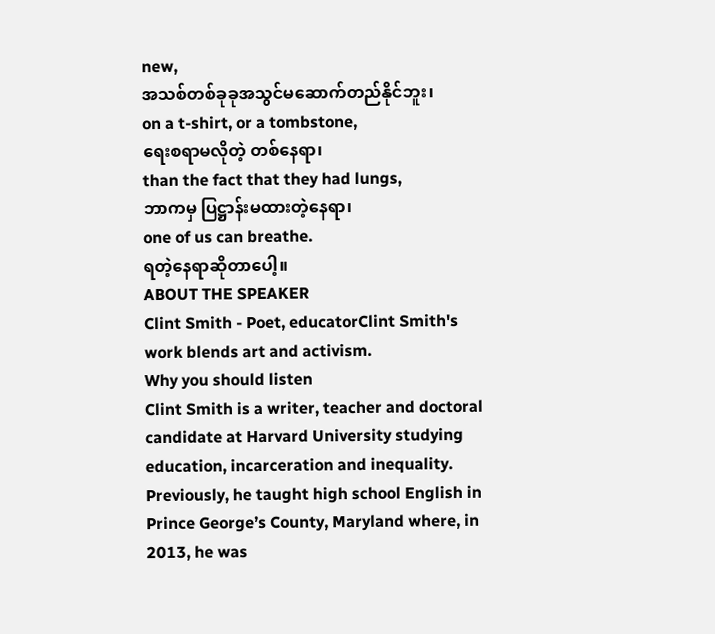new,
အသစ်တစ်ခုခုအသွင်မဆောက်တည်နိုင်ဘူး၊
on a t-shirt, or a tombstone,
ရေးစရာမလိုတဲ့ တစ်နေရာ၊
than the fact that they had lungs,
ဘာကမှ ပြဋ္ဌာန်းမထားတဲ့နေရာ၊
one of us can breathe.
ရတဲ့နေရာဆိုတာပေါ့။
ABOUT THE SPEAKER
Clint Smith - Poet, educatorClint Smith's work blends art and activism.
Why you should listen
Clint Smith is a writer, teacher and doctoral candidate at Harvard University studying education, incarceration and inequality. Previously, he taught high school English in Prince George’s County, Maryland where, in 2013, he was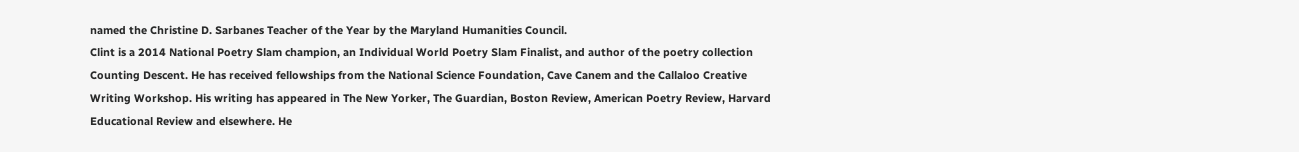named the Christine D. Sarbanes Teacher of the Year by the Maryland Humanities Council.
Clint is a 2014 National Poetry Slam champion, an Individual World Poetry Slam Finalist, and author of the poetry collection Counting Descent. He has received fellowships from the National Science Foundation, Cave Canem and the Callaloo Creative Writing Workshop. His writing has appeared in The New Yorker, The Guardian, Boston Review, American Poetry Review, Harvard Educational Review and elsewhere. He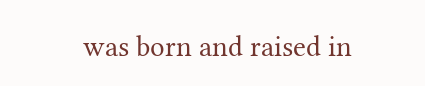was born and raised in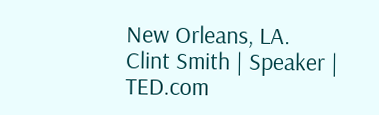New Orleans, LA.
Clint Smith | Speaker | TED.com